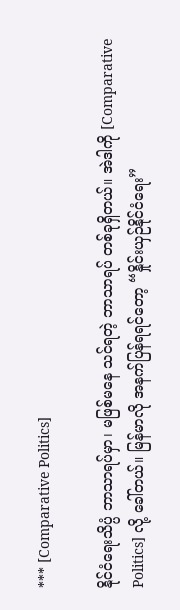*** [Comparative Politics]

နိုင်ငံရေးသိပ္ပံ ဘာသာရပ်မှာ၊ မဖြစ်မနေ သင်ရတဲ့ ဘာသာရပ် တစ်ခုရှိတယ်။ အဲဒါကို [Comparative Politics] လို့ ခေါ်တယ်။ မြန်မာလို အနက်ပြန်ရရင်တော့ “နှိုင်းယှဉ်နိုင်ငံရေး”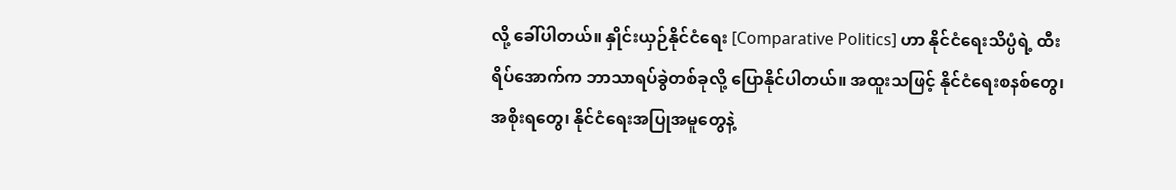လို့ ခေါ်ပါတယ်။ နှိုင်းယှဉ်နိုင်ငံရေး [Comparative Politics] ဟာ နိုင်ငံရေးသိပ္ပံရဲ့ ထီးရိပ်အောက်က ဘာသာရပ်ခွဲတစ်ခုလို့ ပြောနိုင်ပါတယ်။ အထူးသဖြင့် နိုင်ငံရေးစနစ်တွေ၊ အစိုးရတွေ၊ နိုင်ငံရေးအပြုအမူတွေနဲ့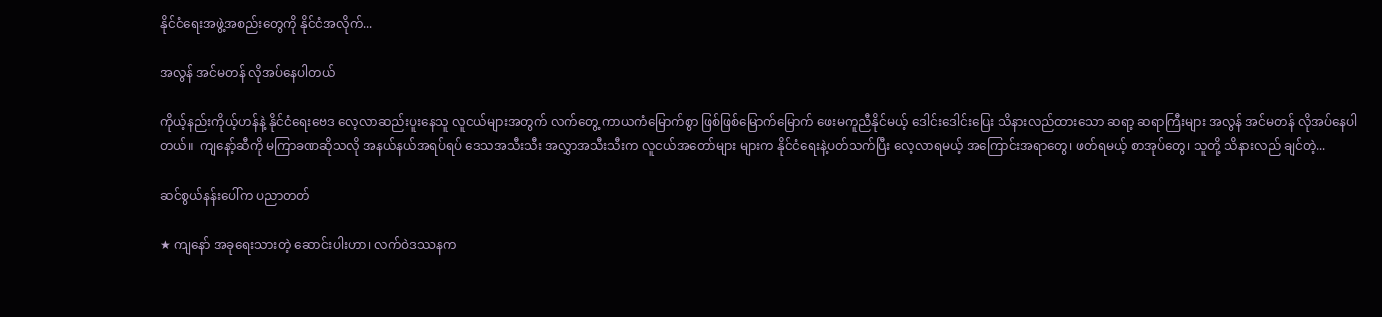နိုင်ငံရေးအဖွဲ့အစည်းတွေကို နိုင်ငံအလိုက်...

အလွန် အင်မတန် လိုအပ်နေပါတယ်

ကိုယ့်နည်းကိုယ့်ဟန်နဲ့ နိုင်ငံရေးဗေဒ လေ့လာဆည်းပူးနေသူ လူငယ်များအတွက် လက်တွေ့ ကာယကံမြောက်စွာ ဖြစ်ဖြစ်မြောက်မြောက် ဖေးမကူညီနိုင်မယ့် ဒေါင်းဒေါင်းပြေး သိနားလည်ထားသော ဆရာ့ ဆရာကြီးများ အလွန် အင်မတန် လိုအပ်နေပါတယ်။  ကျနော့်ဆီကို မကြာခဏဆိုသလို အနယ်နယ်အရပ်ရပ် ဒေသအသီးသီး အလွှာအသီးသီးက လူငယ်အတော်များ များက နိုင်ငံရေးနဲ့ပတ်သက်ပြီး လေ့လာရမယ့် အကြောင်းအရာတွေ၊ ဖတ်ရမယ့် စာအုပ်တွေ၊ သူတို့ သိနားလည် ချင်တဲ့...

ဆင်စွယ်နန်းပေါ်က ပညာတတ်

★ ကျနော် အခုရေးသားတဲ့ ဆောင်းပါးဟာ၊ လက်ဝဲဒဿနက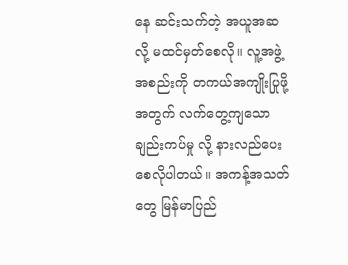နေ ဆင်းသက်တဲ့ အယူအဆလို့ မထင်မှတ်စေလို။ လူ့အဖွဲ့အစည်းကို တကယ်အကျိုးပြုဖို့အတွက် လက်တွေ့ကျသော ချည်းကပ်မှု လို့ နားလည်ပေးစေလိုပါတယ်။ အကန့်အသတ်တွေ မြန်မာပြည်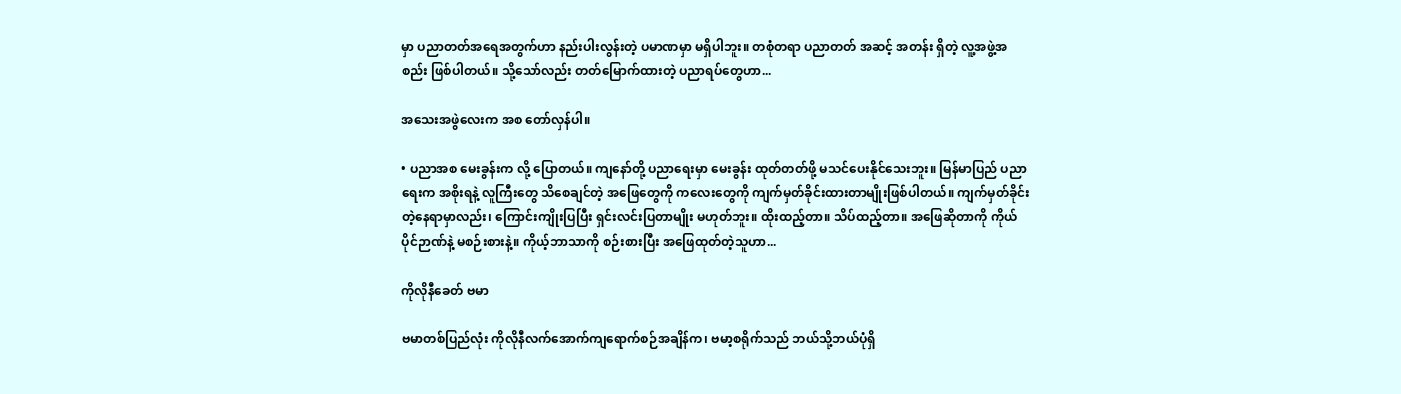မှာ ပညာတတ်အရေအတွက်ဟာ နည်းပါးလွန်းတဲ့ ပမာဏမှာ မရှိပါဘူး။ တစုံတရာ ပညာတတ် အဆင့် အတန်း ရှိတဲ့ လူ့အဖွဲ့အစည်း ဖြစ်ပါတယ်။ သို့သော်လည်း တတ်မြောက်ထားတဲ့ ပညာရပ်တွေဟာ...

အသေးအဖွဲလေးက အစ တော်လှန်ပါ။

• ပညာအစ မေးခွန်းက လို့ ပြောတယ်။ ကျနော်တို့ ပညာရေးမှာ မေးခွန်း ထုတ်တတ်ဖို့ မသင်ပေးနိုင်သေးဘူး။ မြန်မာပြည် ပညာရေးက အစိုးရနဲ့ လူကြီးတွေ သိစေချင်တဲ့ အဖြေတွေကို ကလေးတွေကို ကျက်မှတ်ခိုင်းထားတာမျိုးဖြစ်ပါတယ်။ ကျက်မှတ်ခိုင်းတဲ့နေရာမှာလည်း၊ ကြောင်းကျိုးပြပြီး ရှင်းလင်းပြတာမျိုး မဟုတ်ဘူး။ ထိုးထည့်တာ။ သိပ်ထည့်တာ။ အဖြေဆိုတာကို ကိုယ်ပိုင်ဉာဏ်နဲ့ မစဉ်းစားနဲ့။ ကိုယ့်ဘာသာကို စဉ်းစားပြီး အဖြေထုတ်တဲ့သူဟာ...

ကိုလိုနီခေတ် ဗမာ

ဗမာတစ်ပြည်လုံး ကိုလိုနီလက်အောက်ကျရောက်စဉ်အချိန်က၊ ဗမာ့စရိုက်သည် ဘယ်သို့ဘယ်ပုံရှိ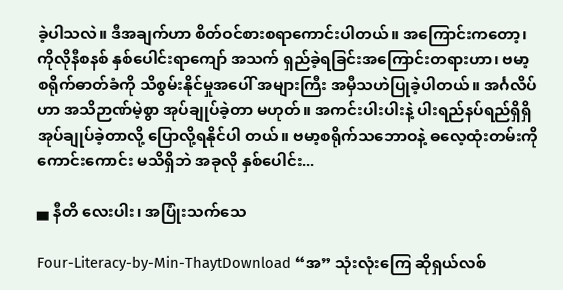ခဲ့ပါသလဲ။ ဒီအချက်ဟာ စိတ်ဝင်စားစရာကောင်းပါတယ်။ အကြောင်းကတော့၊ ကိုလိုနီစနစ် နှစ်ပေါင်းရာကျော် အသက် ရှည်ခဲ့ရခြင်းအကြောင်းတရားဟာ၊ ဗမာ့စရိုက်ဓာတ်ခံကို သိစွမ်းနိုင်မှုအပေါ် အများကြီး အမှီသဟဲပြုခဲ့ပါတယ်။ အင်္ဂလိပ်ဟာ အသိဉာဏ်မဲ့စွာ အုပ်ချုပ်ခဲ့တာ မဟုတ်။ အကင်းပါးပါးနဲ့ ပါးရည်နပ်ရည်ရှိရှိ အုပ်ချုပ်ခဲ့တာလို့ ပြောလို့ရနိုင်ပါ တယ်။ ဗမာ့စရိုက်သဘောဝနဲ့ ဓလေ့ထုံးတမ်းကို ကောင်းကောင်း မသိရှိဘဲ အခုလို နှစ်ပေါင်း...

▄ နီတိ လေးပါး၊ အပြုံးသက်သေ

Four-Literacy-by-Min-ThaytDownload “အ” သုံးလုံးကြေ ဆိုရှယ်လစ်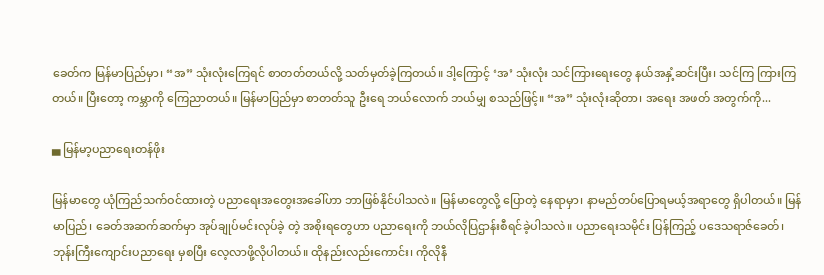ခေတ်က မြန်မာပြည်မှာ၊ “အ” သုံးလုံးကြေရင် စာတတ်တယ်လို့ သတ်မှတ်ခဲ့ကြတယ်။ ဒါ့ကြောင့် ‘အ’ သုံးလုံး သင်ကြားရေးတွေ နယ်အနှံ့ဆင်းပြီး၊ သင်ကြ ကြားကြတယ်။ ပြီးတော့ ကမ္ဘာကို ကြေညာတယ်။ မြန်မာပြည်မှာ စာတတ်သူ ဦးရေ ဘယ်လောက် ဘယ်မျှ စသည်ဖြင့်။ “အ” သုံးလုံးဆိုတာ၊ အရေး အဖတ် အတွက်ကို...

▄ မြန်မာ့ပညာရေးတန်ဖိုး

မြန်မာတွေ ယုံကြည်သက်ဝင်ထားတဲ့ ပညာရေးအတွေးအခေါ်ဟာ ဘာဖြစ်နိုင်ပါသလဲ။ မြန်မာတွေလို့ ပြောတဲ့ နေရာမှာ၊ နာမည်တပ်ပြောရမယ့်အရာတွေ ရှိပါတယ်။ မြန်မာပြည်၊ ခေတ်အဆက်ဆက်မှာ အုပ်ချုပ်မင်းလုပ်ခဲ့ တဲ့ အစိုးရတွေဟာ ပညာရေးကို ဘယ်လိုပြဌာန်းစီရင်ခဲ့ပါသလဲ။ ပညာရေးသမိုင်း ပြန်ကြည့် ပဒေသရာဇ်ခေတ်၊ ဘုန်းကြီးကျောင်းပညာရေး မှစပြီး လေ့လာဖို့လိုပါတယ်။ ထိုနည်းလည်းကောင်း၊ ကိုလိုနီ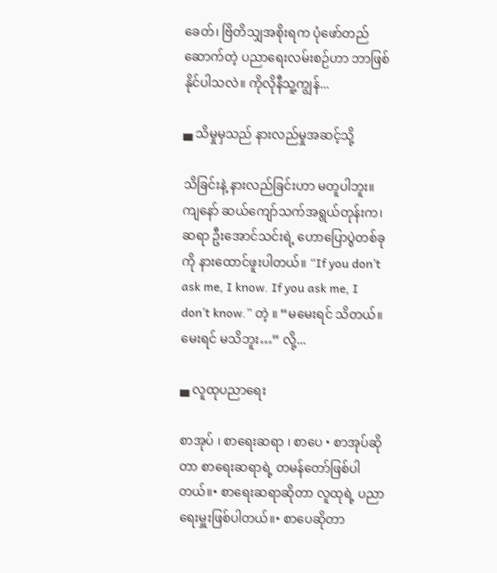ခေတ်၊ ဗြိတိသျှအစိုးရက ပုံဖော်တည်ဆောက်တဲ့ ပညာရေးလမ်းစဉ်ဟာ ဘာဖြစ်နိုင်ပါသလဲ။ ကိုလိုနီသူ့ကျွန်...

▄ သိမှုမှသည် နားလည်မှုအဆင့်သို့

သိခြင်းနဲ့ နားလည်ခြင်းဟာ မတူပါဘူး။ ကျနော် ဆယ်ကျော်သက်အရွယ်တုန်းက၊ ဆရာ ဦးအောင်သင်းရဲ့ ဟောပြောပွဲတစ်ခုကို နားထောင်ဖူးပါတယ်။ “If you don’t ask me, I know. If you ask me, I don’t know.” တဲ့ ။ “မမေးရင် သိတယ်။ မေးရင် မသိဘူး…” လို့...

▄ လူထုပညာရေး

စာအုပ် ၊ စာရေးဆရာ ၊ စာပေ • စာအုပ်ဆိုတာ စာရေးဆရာရဲ့ တမန်တော်ဖြစ်ပါတယ်။• စာရေးဆရာဆိုတာ လူထုရဲ့ ပညာရေးမှူးဖြစ်ပါတယ်။• စာပေဆိုတာ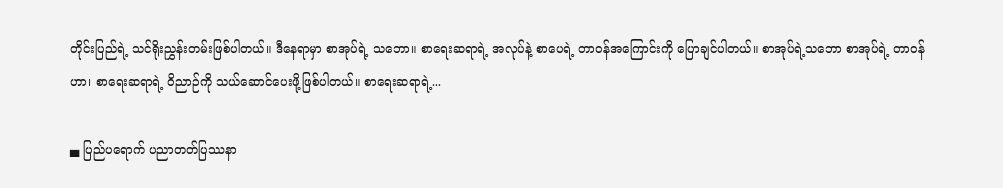တိုင်းပြည်ရဲ့ သင်ရိုးညွှန်းတမ်းဖြစ်ပါတယ်။ ဒီနေရာမှာ စာအုပ်ရဲ့ သဘော။ စာရေးဆရာရဲ့ အလုပ်နဲ့ စာပေရဲ့ တာဝန်အကြောင်းကို ပြောချင်ပါတယ်။ စာအုပ်ရဲ့သဘော စာအုပ်ရဲ့ တာဝန်ဟာ၊ စာရေးဆရာရဲ့ ဝိညာဉ်ကို သယ်ဆောင်ပေးဖို့ဖြစ်ပါတယ်။ စာရေးဆရာရဲ့...

▄ ပြည်ပရောက် ပညာတတ်ပြဿနာ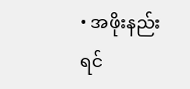• အဖိုးနည်းရင်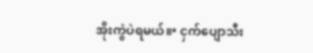အိုးကွဲပဲရမယ်။• ငှက်ပျောသီး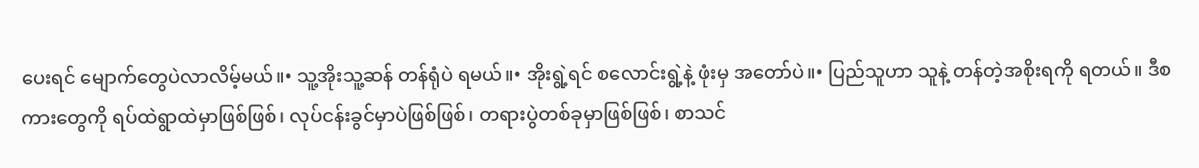ပေးရင် မျောက်တွေပဲလာလိမ့်မယ်။• သူ့အိုးသူ့ဆန် တန်ရုံပဲ ရမယ်။• အိုးရွဲ့ရင် စလောင်းရွဲ့နဲ့ ဖုံးမှ အတော်ပဲ။• ပြည်သူဟာ သူနဲ့ တန်တဲ့အစိုးရကို ရတယ်။ ဒီစကားတွေကို ရပ်ထဲရွာထဲမှာဖြစ်ဖြစ်၊ လုပ်ငန်းခွင်မှာပဲဖြစ်ဖြစ်၊ တရားပွဲတစ်ခုမှာဖြစ်ဖြစ်၊ စာသင်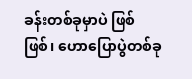ခန်းတစ်ခုမှာပဲ ဖြစ်ဖြစ်၊ ဟောပြောပွဲတစ်ခု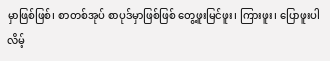မှာဖြစ်ဖြစ်၊ စာတစ်အုပ် စာပုဒ်မှာဖြစ်ဖြစ် တွေ့ဖူးမြင်ဖူး၊ ကြားဖူး၊ ပြောဖူးပါလိမ့်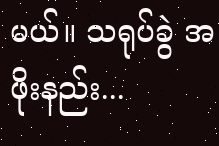မယ်။ သရုပ်ခွဲ အဖိုးနည်း...